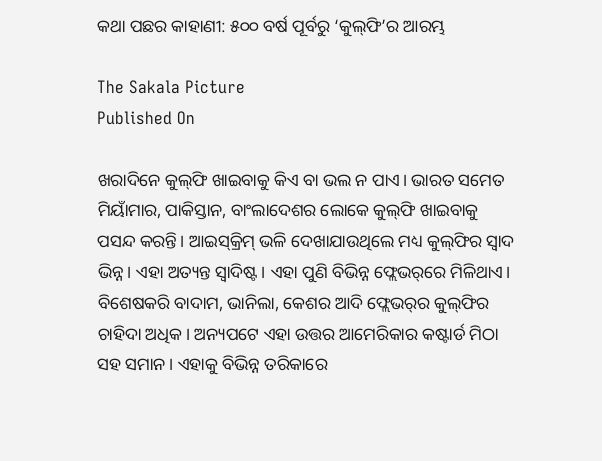କଥା ପଛର କାହାଣୀ: ୫୦୦ ବର୍ଷ ପୂର୍ବରୁ ‘କୁଲ୍‌ଫି’ର ଆରମ୍ଭ

The Sakala Picture
Published On

ଖରାଦିନେ କୁଲ୍‌ଫି ଖାଇବାକୁ କିଏ ବା ଭଲ ନ ପାଏ। ଭାରତ ସମେତ ମିୟାଁମାର, ପାକିସ୍ତାନ, ବାଂଲାଦେଶର ଲୋକେ କୁଲ୍‌ଫି ଖାଇବାକୁ ପସନ୍ଦ କରନ୍ତି। ଆଇସ୍‌କ୍ରିମ୍ ଭଳି ଦେଖାଯାଉଥିଲେ ମଧ୍ୟ କୁଲ୍‌ଫିର ସ୍ବାଦ ଭିନ୍ନ। ଏହା ଅତ୍ୟନ୍ତ ସ୍ବାଦିଷ୍ଟ। ଏହା ପୁଣି ବିଭିନ୍ନ ଫ୍ଲେଭର୍‌ରେ ମିଳିଥାଏ। ବିଶେଷକରି ବାଦାମ, ଭାନିଲା, କେଶର ଆଦି ଫ୍ଲେଭର୍‌ର କୁଲ୍‌ଫିର ଚାହିଦା ଅଧିକ। ଅନ୍ୟପଟେ ଏହା ଉତ୍ତର ଆମେରିକାର କଷ୍ଟାର୍ଡ ମିଠା ସହ ସମାନ। ଏହାକୁ ବିଭିନ୍ନ ତରିକାରେ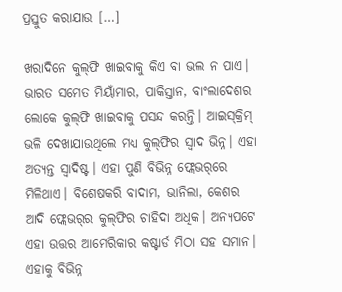ପ୍ରସ୍ତୁତ କରାଯାଉ […]

ଖରାଦିନେ କୁଲ୍‌ଫି ଖାଇବାକୁ କିଏ ବା ଭଲ ନ ପାଏ। ଭାରତ ସମେତ ମିୟାଁମାର, ପାକିସ୍ତାନ, ବାଂଲାଦେଶର ଲୋକେ କୁଲ୍‌ଫି ଖାଇବାକୁ ପସନ୍ଦ କରନ୍ତି। ଆଇସ୍‌କ୍ରିମ୍ ଭଳି ଦେଖାଯାଉଥିଲେ ମଧ୍ୟ କୁଲ୍‌ଫିର ସ୍ବାଦ ଭିନ୍ନ। ଏହା ଅତ୍ୟନ୍ତ ସ୍ବାଦିଷ୍ଟ। ଏହା ପୁଣି ବିଭିନ୍ନ ଫ୍ଲେଭର୍‌ରେ ମିଳିଥାଏ। ବିଶେଷକରି ବାଦାମ, ଭାନିଲା, କେଶର ଆଦି ଫ୍ଲେଭର୍‌ର କୁଲ୍‌ଫିର ଚାହିଦା ଅଧିକ। ଅନ୍ୟପଟେ ଏହା ଉତ୍ତର ଆମେରିକାର କଷ୍ଟାର୍ଡ ମିଠା ସହ ସମାନ। ଏହାକୁ ବିଭିନ୍ନ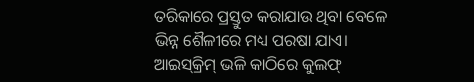ତରିକାରେ ପ୍ରସ୍ତୁତ କରାଯାଉ ଥିବା ବେଳେ ଭିନ୍ନ ଶୈଳୀରେ ମଧ୍ୟ ପରଷା ଯାଏ। ଆଇସ୍‌କ୍ରିମ୍‌ ଭଳି କାଠିରେ କୁଲଫ୍‌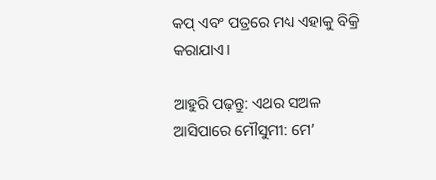କପ୍‌ ଏବଂ ପତ୍ରରେ ମଧ୍ୟ ଏହାକୁ ବିକ୍ରି କରାଯାଏ।

ଆହୁରି ପଢ଼ନ୍ତୁ: ଏଥର ସଅଳ ଆସିପାରେ ମୌସୁମୀ: ମେ’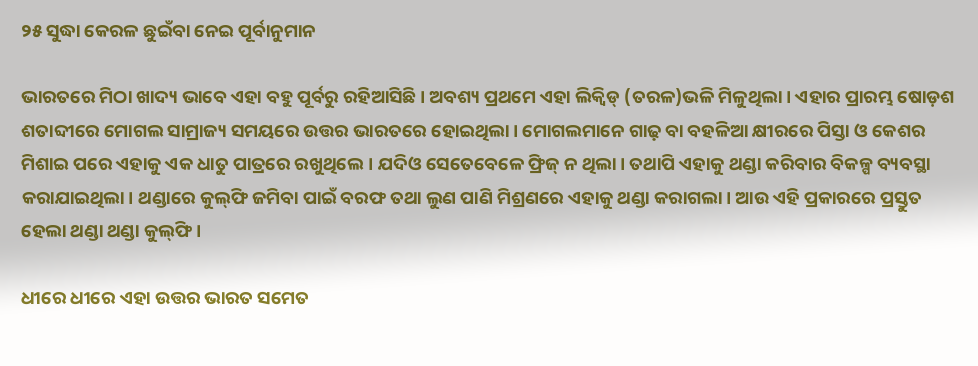୨୫ ସୁଦ୍ଧା କେରଳ ଛୁଇଁବା ନେଇ ପୂର୍ବାନୁମାନ

ଭାରତରେ ମିଠା ଖାଦ୍ୟ ଭାବେ ଏହା ବହୁ ପୂର୍ବରୁ ରହିଆସିଛି। ଅବଶ୍ୟ ପ୍ରଥମେ ଏହା ଲିକ୍ବିଡ୍ (ତରଳ)ଭଳି ମିଳୁଥିଲା। ଏହାର ପ୍ରାରମ୍ଭ ଷୋଡ଼ଶ ଶତାବ୍ଦୀରେ ମୋଗଲ ସାମ୍ରାଜ୍ୟ ସମୟରେ ଉତ୍ତର ଭାରତରେ ହୋଇଥିଲା। ମୋଗଲମାନେ ଗାଢ଼ ବା ବହଳିଆ କ୍ଷୀରରେ ପିସ୍ତା ଓ କେଶର ମିଶାଇ ପରେ ଏହାକୁ ଏକ ଧାତୁ ପାତ୍ରରେ ରଖୁଥିଲେ। ଯଦିଓ ସେତେବେଳେ ଫ୍ରିଜ୍‌ ନ ଥିଲା। ତଥାପି ଏହାକୁ ଥଣ୍ଡା କରିବାର ବିକଳ୍ପ ବ୍ୟବସ୍ଥା କରାଯାଇଥିଲା। ଥଣ୍ଡାରେ କୁଲ୍‌ଫି ଜମିବା ପାଇଁ ବରଫ ତଥା ଲୁଣ ପାଣି ମିଶ୍ରଣରେ ଏହାକୁ ଥଣ୍ଡା କରାଗଲା। ଆଉ ଏହି ପ୍ରକାରରେ ପ୍ରସ୍ତୁତ ହେଲା ଥଣ୍ଡା ଥଣ୍ଡା କୁଲ୍‌ଫି।

ଧୀରେ ଧୀରେ ଏହା ଉତ୍ତର ଭାରତ ସମେତ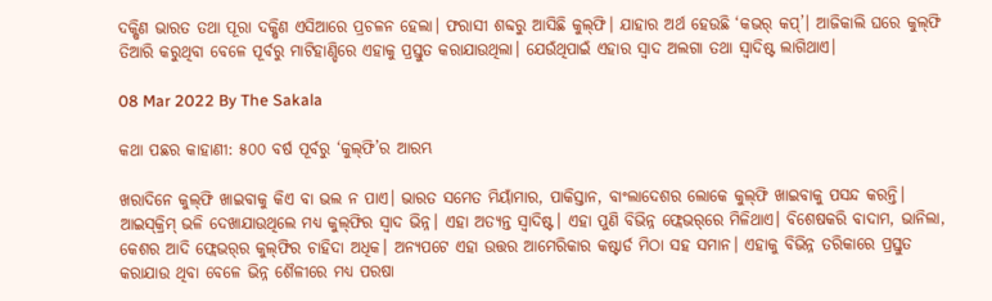ଦକ୍ଷିଣ ଭାରତ ତଥା ପୂରା ଦକ୍ଷିଣ ଏସିଆରେ ପ୍ରଚଳନ ହେଲା। ଫରାସୀ ଶବ୍ଦରୁ ଆସିଛି କୁଲ୍‌ଫି। ଯାହାର ଅର୍ଥ ହେଉଛି ‘କଭର୍ କପ୍‌’। ଆଜିକାଲି ଘରେ କୁଲ୍‌ଫି ତିଆରି କରୁଥିବା ବେଳେ ପୂର୍ବରୁ ମାଟିହାଣ୍ଡିରେ ଏହାକୁ ପ୍ରସ୍ତୁତ କରାଯାଉଥିଲା। ଯେଉଁଥିପାଇଁ ଏହାର ସ୍ବାଦ ଅଲଗା ତଥା ସ୍ବାଦିଷ୍ଟ ଲାଗିଥାଏ।

08 Mar 2022 By The Sakala

କଥା ପଛର କାହାଣୀ: ୫୦୦ ବର୍ଷ ପୂର୍ବରୁ ‘କୁଲ୍‌ଫି’ର ଆରମ୍ଭ

ଖରାଦିନେ କୁଲ୍‌ଫି ଖାଇବାକୁ କିଏ ବା ଭଲ ନ ପାଏ। ଭାରତ ସମେତ ମିୟାଁମାର, ପାକିସ୍ତାନ, ବାଂଲାଦେଶର ଲୋକେ କୁଲ୍‌ଫି ଖାଇବାକୁ ପସନ୍ଦ କରନ୍ତି। ଆଇସ୍‌କ୍ରିମ୍ ଭଳି ଦେଖାଯାଉଥିଲେ ମଧ୍ୟ କୁଲ୍‌ଫିର ସ୍ବାଦ ଭିନ୍ନ। ଏହା ଅତ୍ୟନ୍ତ ସ୍ବାଦିଷ୍ଟ। ଏହା ପୁଣି ବିଭିନ୍ନ ଫ୍ଲେଭର୍‌ରେ ମିଳିଥାଏ। ବିଶେଷକରି ବାଦାମ, ଭାନିଲା, କେଶର ଆଦି ଫ୍ଲେଭର୍‌ର କୁଲ୍‌ଫିର ଚାହିଦା ଅଧିକ। ଅନ୍ୟପଟେ ଏହା ଉତ୍ତର ଆମେରିକାର କଷ୍ଟାର୍ଡ ମିଠା ସହ ସମାନ। ଏହାକୁ ବିଭିନ୍ନ ତରିକାରେ ପ୍ରସ୍ତୁତ କରାଯାଉ ଥିବା ବେଳେ ଭିନ୍ନ ଶୈଳୀରେ ମଧ୍ୟ ପରଷା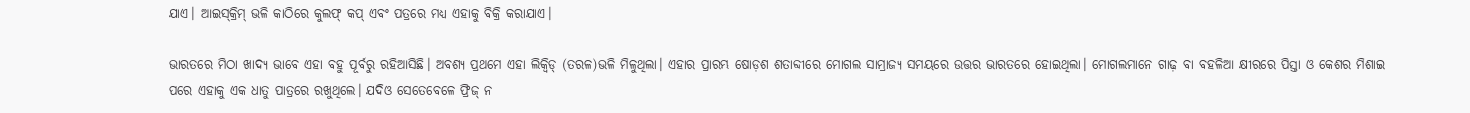ଯାଏ। ଆଇସ୍‌କ୍ରିମ୍‌ ଭଳି କାଠିରେ କୁଲଫ୍‌ କପ୍‌ ଏବଂ ପତ୍ରରେ ମଧ୍ୟ ଏହାକୁ ବିକ୍ରି କରାଯାଏ।

ଭାରତରେ ମିଠା ଖାଦ୍ୟ ଭାବେ ଏହା ବହୁ ପୂର୍ବରୁ ରହିଆସିଛି। ଅବଶ୍ୟ ପ୍ରଥମେ ଏହା ଲିକ୍ବିଡ୍ (ତରଳ)ଭଳି ମିଳୁଥିଲା। ଏହାର ପ୍ରାରମ୍ଭ ଷୋଡ଼ଶ ଶତାବ୍ଦୀରେ ମୋଗଲ ସାମ୍ରାଜ୍ୟ ସମୟରେ ଉତ୍ତର ଭାରତରେ ହୋଇଥିଲା। ମୋଗଲମାନେ ଗାଢ଼ ବା ବହଳିଆ କ୍ଷୀରରେ ପିସ୍ତା ଓ କେଶର ମିଶାଇ ପରେ ଏହାକୁ ଏକ ଧାତୁ ପାତ୍ରରେ ରଖୁଥିଲେ। ଯଦିଓ ସେତେବେଳେ ଫ୍ରିଜ୍‌ ନ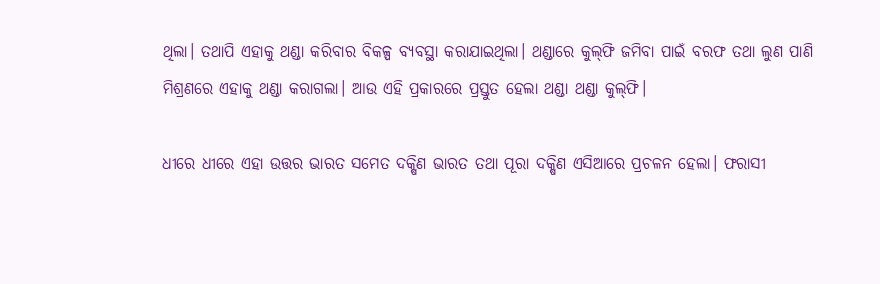ଥିଲା। ତଥାପି ଏହାକୁ ଥଣ୍ଡା କରିବାର ବିକଳ୍ପ ବ୍ୟବସ୍ଥା କରାଯାଇଥିଲା। ଥଣ୍ଡାରେ କୁଲ୍‌ଫି ଜମିବା ପାଇଁ ବରଫ ତଥା ଲୁଣ ପାଣି ମିଶ୍ରଣରେ ଏହାକୁ ଥଣ୍ଡା କରାଗଲା। ଆଉ ଏହି ପ୍ରକାରରେ ପ୍ରସ୍ତୁତ ହେଲା ଥଣ୍ଡା ଥଣ୍ଡା କୁଲ୍‌ଫି।

ଧୀରେ ଧୀରେ ଏହା ଉତ୍ତର ଭାରତ ସମେତ ଦକ୍ଷିଣ ଭାରତ ତଥା ପୂରା ଦକ୍ଷିଣ ଏସିଆରେ ପ୍ରଚଳନ ହେଲା। ଫରାସୀ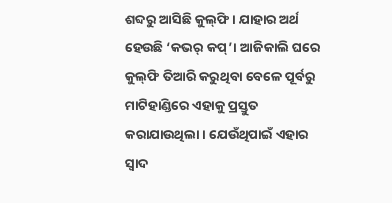ଶବ୍ଦରୁ ଆସିଛି କୁଲ୍‌ଫି। ଯାହାର ଅର୍ଥ ହେଉଛି ‘କଭର୍ କପ୍‌’। ଆଜିକାଲି ଘରେ କୁଲ୍‌ଫି ତିଆରି କରୁଥିବା ବେଳେ ପୂର୍ବରୁ ମାଟିହାଣ୍ଡିରେ ଏହାକୁ ପ୍ରସ୍ତୁତ କରାଯାଉଥିଲା। ଯେଉଁଥିପାଇଁ ଏହାର ସ୍ବାଦ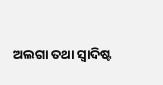ଅଲଗା ତଥା ସ୍ବାଦିଷ୍ଟ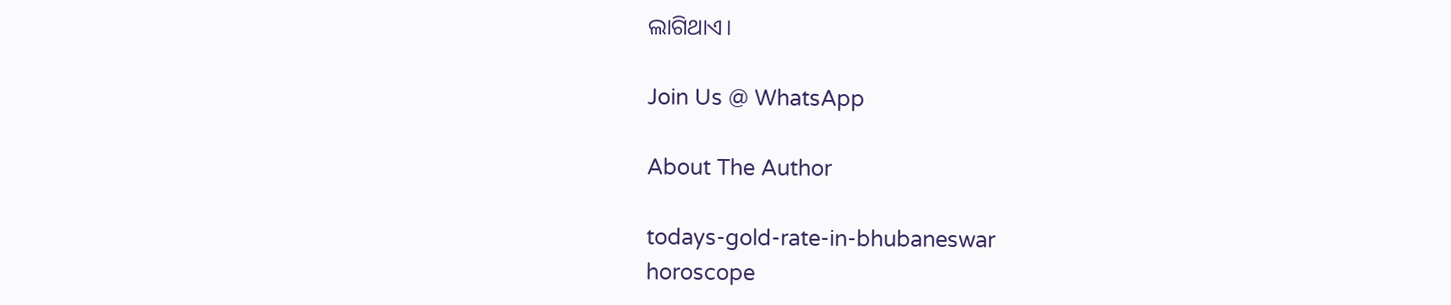ଲାଗିଥାଏ।

Join Us @ WhatsApp

About The Author

todays-gold-rate-in-bhubaneswar
horoscope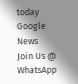today
Google News
Join Us @ WhatsApp